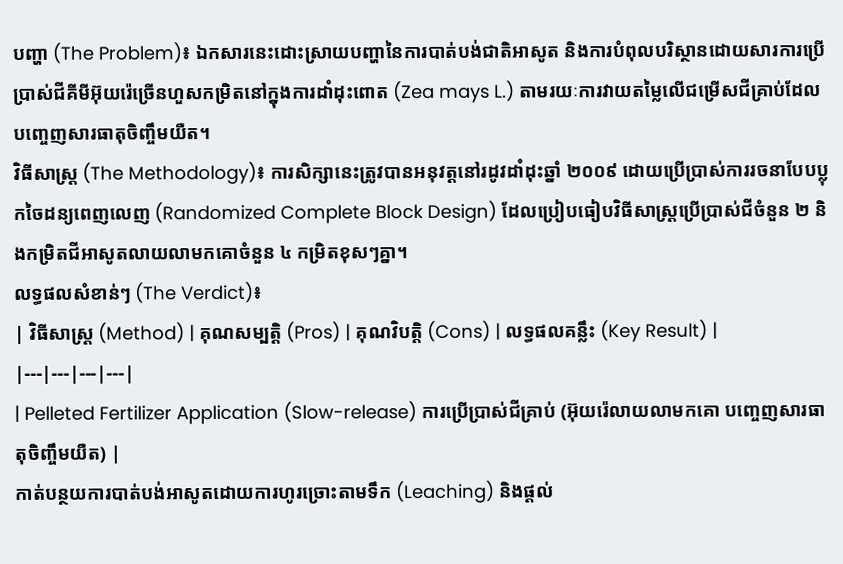បញ្ហា (The Problem)៖ ឯកសារនេះដោះស្រាយបញ្ហានៃការបាត់បង់ជាតិអាសូត និងការបំពុលបរិស្ថានដោយសារការប្រើប្រាស់ជីគីមីអ៊ុយរ៉េច្រើនហួសកម្រិតនៅក្នុងការដាំដុះពោត (Zea mays L.) តាមរយៈការវាយតម្លៃលើជម្រើសជីគ្រាប់ដែលបញ្ចេញសារធាតុចិញ្ចឹមយឺត។
វិធីសាស្ត្រ (The Methodology)៖ ការសិក្សានេះត្រូវបានអនុវត្តនៅរដូវដាំដុះឆ្នាំ ២០០៩ ដោយប្រើប្រាស់ការរចនាបែបប្លុកចៃដន្យពេញលេញ (Randomized Complete Block Design) ដែលប្រៀបធៀបវិធីសាស្រ្តប្រើប្រាស់ជីចំនួន ២ និងកម្រិតជីអាសូតលាយលាមកគោចំនួន ៤ កម្រិតខុសៗគ្នា។
លទ្ធផលសំខាន់ៗ (The Verdict)៖
| វិធីសាស្ត្រ (Method) | គុណសម្បត្តិ (Pros) | គុណវិបត្តិ (Cons) | លទ្ធផលគន្លឹះ (Key Result) |
|---|---|---|---|
| Pelleted Fertilizer Application (Slow-release) ការប្រើប្រាស់ជីគ្រាប់ (អ៊ុយរ៉េលាយលាមកគោ បញ្ចេញសារធាតុចិញ្ចឹមយឺត) |
កាត់បន្ថយការបាត់បង់អាសូតដោយការហូរច្រោះតាមទឹក (Leaching) និងផ្តល់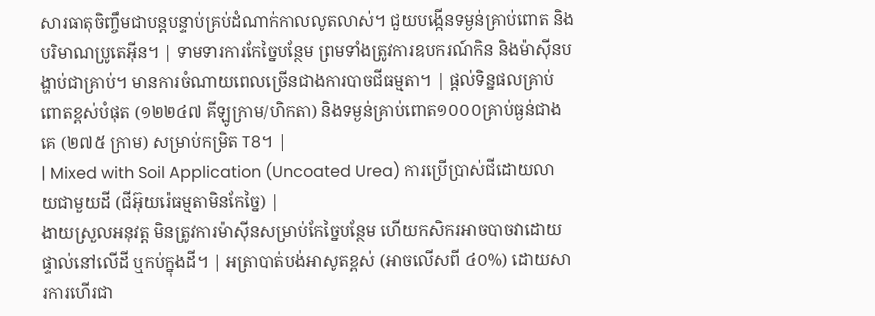សារធាតុចិញ្ចឹមជាបន្តបន្ទាប់គ្រប់ដំណាក់កាលលូតលាស់។ ជួយបង្កើនទម្ងន់គ្រាប់ពោត និងបរិមាណប្រូតេអ៊ីន។ | ទាមទារការកែច្នៃបន្ថែម ព្រមទាំងត្រូវការឧបករណ៍កិន និងម៉ាស៊ីនបង្ហាប់ជាគ្រាប់។ មានការចំណាយពេលច្រើនជាងការបាចជីធម្មតា។ | ផ្តល់ទិន្នផលគ្រាប់ពោតខ្ពស់បំផុត (១២២៤៧ គីឡូក្រាម/ហិកតា) និងទម្ងន់គ្រាប់ពោត១០០០គ្រាប់ធ្ងន់ជាងគេ (២៧៥ ក្រាម) សម្រាប់កម្រិត T8។ |
| Mixed with Soil Application (Uncoated Urea) ការប្រើប្រាស់ជីដោយលាយជាមួយដី (ជីអ៊ុយរ៉េធម្មតាមិនកែច្នៃ) |
ងាយស្រួលអនុវត្ត មិនត្រូវការម៉ាស៊ីនសម្រាប់កែច្នៃបន្ថែម ហើយកសិករអាចបាចវាដោយផ្ទាល់នៅលើដី ឬកប់ក្នុងដី។ | អត្រាបាត់បង់អាសូតខ្ពស់ (អាចលើសពី ៤០%) ដោយសារការហើរជា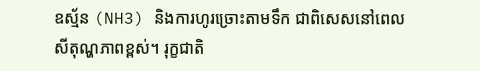ឧស្ម័ន (NH3) និងការហូរច្រោះតាមទឹក ជាពិសេសនៅពេលសីតុណ្ហភាពខ្ពស់។ រុក្ខជាតិ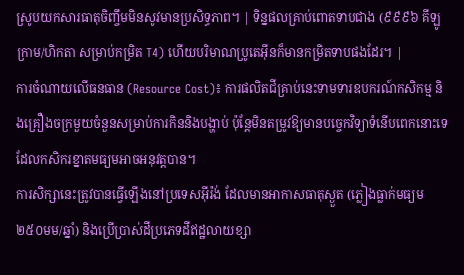ស្រូបយកសារធាតុចិញ្ចឹមមិនសូវមានប្រសិទ្ធភាព។ | ទិន្នផលគ្រាប់ពោតទាបជាង (៩៩៩៦ គីឡូក្រាម/ហិកតា សម្រាប់កម្រិត T4) ហើយបរិមាណប្រូតេអ៊ីនក៏មានកម្រិតទាបផងដែរ។ |
ការចំណាយលើធនធាន (Resource Cost)៖ ការផលិតជីគ្រាប់នេះទាមទារឧបករណ៍កសិកម្ម និងគ្រឿងចក្រមួយចំនួនសម្រាប់ការកិននិងបង្ហាប់ ប៉ុន្តែមិនតម្រូវឱ្យមានបច្ចេកវិទ្យាទំនើបពេកនោះទេ ដែលកសិករខ្នាតមធ្យមអាចអនុវត្តបាន។
ការសិក្សានេះត្រូវបានធ្វើឡើងនៅប្រទេសអ៊ីរ៉ង់ ដែលមានអាកាសធាតុស្ងួត (ភ្លៀងធ្លាក់មធ្យម ២៥០មម/ឆ្នាំ) និងប្រើប្រាស់ដីប្រភេទដីឥដ្ឋលាយខ្សា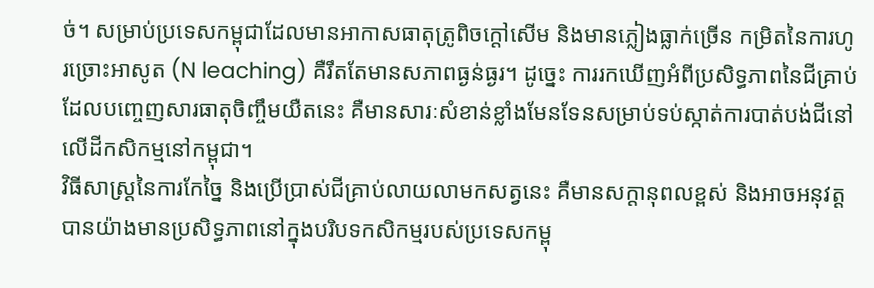ច់។ សម្រាប់ប្រទេសកម្ពុជាដែលមានអាកាសធាតុត្រូពិចក្តៅសើម និងមានភ្លៀងធ្លាក់ច្រើន កម្រិតនៃការហូរច្រោះអាសូត (N leaching) គឺរឹតតែមានសភាពធ្ងន់ធ្ងរ។ ដូច្នេះ ការរកឃើញអំពីប្រសិទ្ធភាពនៃជីគ្រាប់ដែលបញ្ចេញសារធាតុចិញ្ចឹមយឺតនេះ គឺមានសារៈសំខាន់ខ្លាំងមែនទែនសម្រាប់ទប់ស្កាត់ការបាត់បង់ជីនៅលើដីកសិកម្មនៅកម្ពុជា។
វិធីសាស្ត្រនៃការកែច្នៃ និងប្រើប្រាស់ជីគ្រាប់លាយលាមកសត្វនេះ គឺមានសក្តានុពលខ្ពស់ និងអាចអនុវត្តបានយ៉ាងមានប្រសិទ្ធភាពនៅក្នុងបរិបទកសិកម្មរបស់ប្រទេសកម្ពុ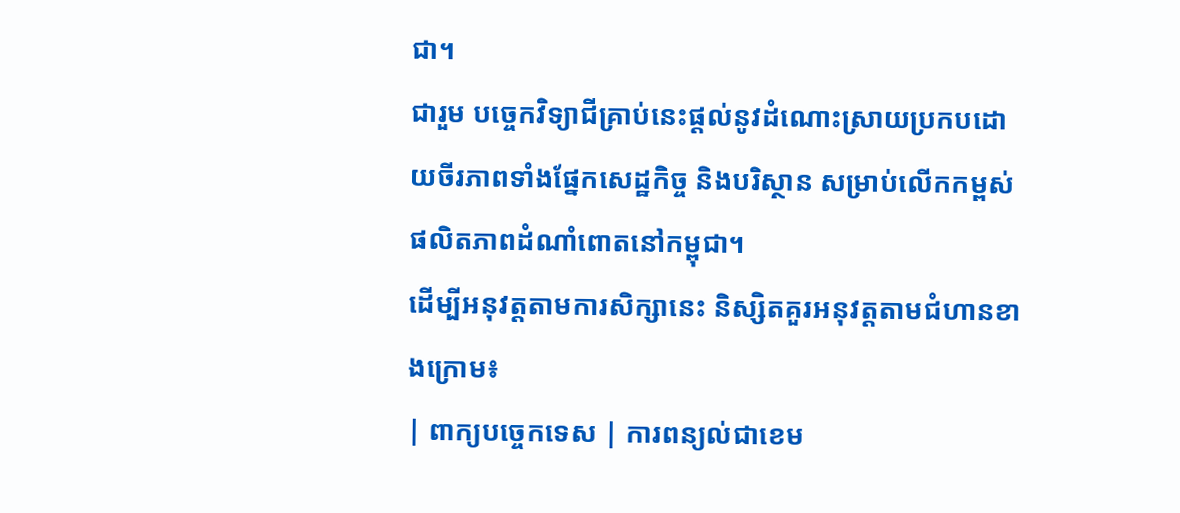ជា។
ជារួម បច្ចេកវិទ្យាជីគ្រាប់នេះផ្តល់នូវដំណោះស្រាយប្រកបដោយចីរភាពទាំងផ្នែកសេដ្ឋកិច្ច និងបរិស្ថាន សម្រាប់លើកកម្ពស់ផលិតភាពដំណាំពោតនៅកម្ពុជា។
ដើម្បីអនុវត្តតាមការសិក្សានេះ និស្សិតគួរអនុវត្តតាមជំហានខាងក្រោម៖
| ពាក្យបច្ចេកទេស | ការពន្យល់ជាខេម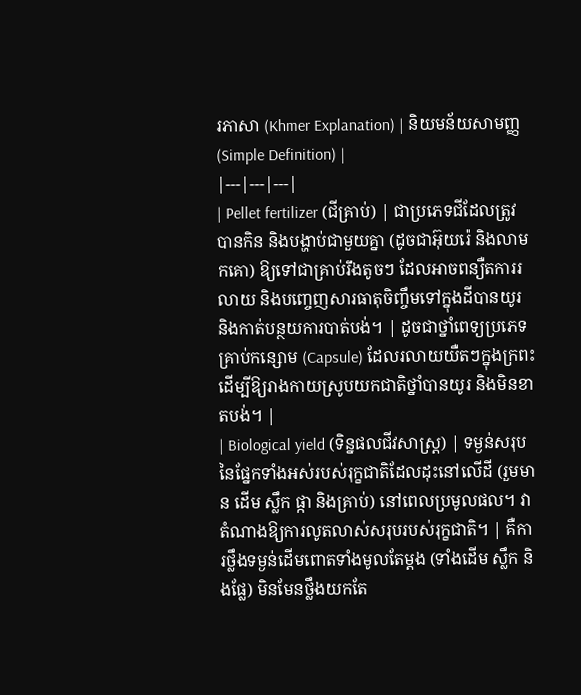រភាសា (Khmer Explanation) | និយមន័យសាមញ្ញ (Simple Definition) |
|---|---|---|
| Pellet fertilizer (ជីគ្រាប់) | ជាប្រភេទជីដែលត្រូវបានកិន និងបង្ហាប់ជាមួយគ្នា (ដូចជាអ៊ុយរ៉េ និងលាមកគោ) ឱ្យទៅជាគ្រាប់រឹងតូចៗ ដែលអាចពន្យឺតការរលាយ និងបញ្ចេញសារធាតុចិញ្ចឹមទៅក្នុងដីបានយូរ និងកាត់បន្ថយការបាត់បង់។ | ដូចជាថ្នាំពេទ្យប្រភេទគ្រាប់កន្សោម (Capsule) ដែលរលាយយឺតៗក្នុងក្រពះ ដើម្បីឱ្យរាងកាយស្រូបយកជាតិថ្នាំបានយូរ និងមិនខាតបង់។ |
| Biological yield (ទិន្នផលជីវសាស្រ្ត) | ទម្ងន់សរុបនៃផ្នែកទាំងអស់របស់រុក្ខជាតិដែលដុះនៅលើដី (រួមមាន ដើម ស្លឹក ផ្កា និងគ្រាប់) នៅពេលប្រមូលផល។ វាតំណាងឱ្យការលូតលាស់សរុបរបស់រុក្ខជាតិ។ | គឺការថ្លឹងទម្ងន់ដើមពោតទាំងមូលតែម្តង (ទាំងដើម ស្លឹក និងផ្លែ) មិនមែនថ្លឹងយកតែ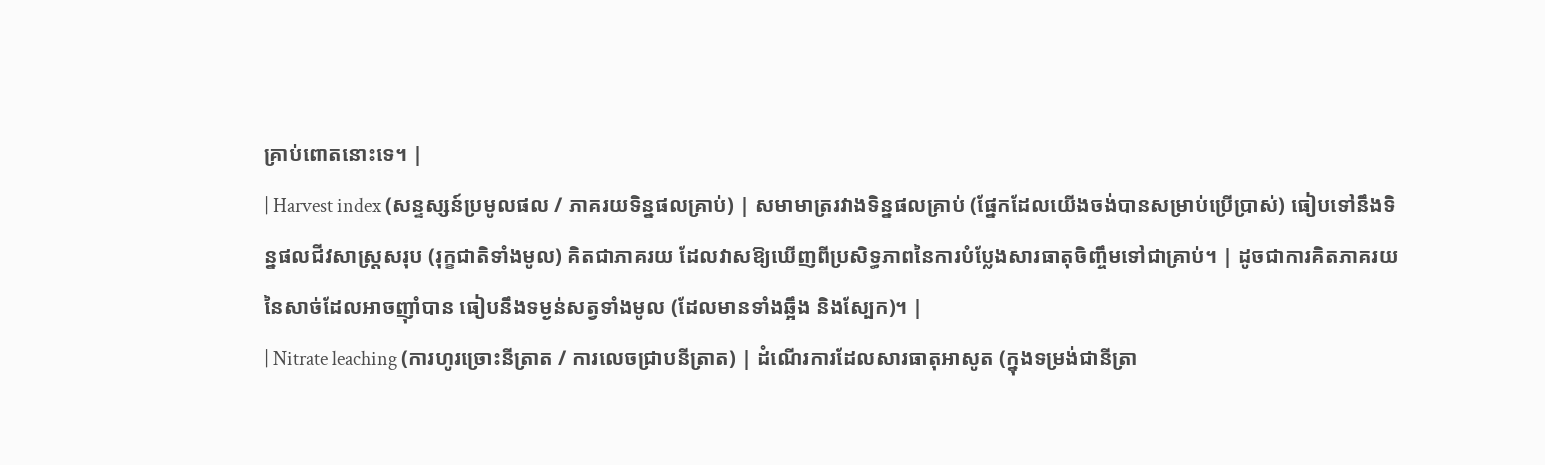គ្រាប់ពោតនោះទេ។ |
| Harvest index (សន្ទស្សន៍ប្រមូលផល / ភាគរយទិន្នផលគ្រាប់) | សមាមាត្ររវាងទិន្នផលគ្រាប់ (ផ្នែកដែលយើងចង់បានសម្រាប់ប្រើប្រាស់) ធៀបទៅនឹងទិន្នផលជីវសាស្រ្តសរុប (រុក្ខជាតិទាំងមូល) គិតជាភាគរយ ដែលវាសឱ្យឃើញពីប្រសិទ្ធភាពនៃការបំប្លែងសារធាតុចិញ្ចឹមទៅជាគ្រាប់។ | ដូចជាការគិតភាគរយនៃសាច់ដែលអាចញ៉ាំបាន ធៀបនឹងទម្ងន់សត្វទាំងមូល (ដែលមានទាំងឆ្អឹង និងស្បែក)។ |
| Nitrate leaching (ការហូរច្រោះនីត្រាត / ការលេចជ្រាបនីត្រាត) | ដំណើរការដែលសារធាតុអាសូត (ក្នុងទម្រង់ជានីត្រា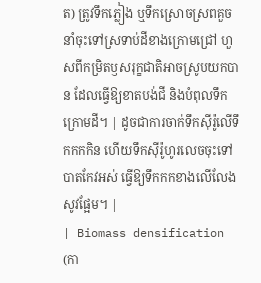ត) ត្រូវទឹកភ្លៀង ឬទឹកស្រោចស្រពគួចនាំចុះទៅស្រទាប់ដីខាងក្រោមជ្រៅ ហួសពីកម្រិតឫសរុក្ខជាតិអាចស្រូបយកបាន ដែលធ្វើឱ្យខាតបង់ជី និងបំពុលទឹកក្រោមដី។ | ដូចជាការចាក់ទឹកស៊ីរ៉ូលើទឹកកកកិន ហើយទឹកស៊ីរ៉ូហូរលេចចុះទៅបាតកែវអស់ ធ្វើឱ្យទឹកកកខាងលើលែងសូវផ្អែម។ |
| Biomass densification (កា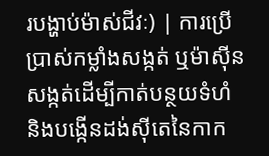របង្ហាប់ម៉ាស់ជីវៈ) | ការប្រើប្រាស់កម្លាំងសង្កត់ ឬម៉ាស៊ីនសង្កត់ដើម្បីកាត់បន្ថយទំហំ និងបង្កើនដង់ស៊ីតេនៃកាក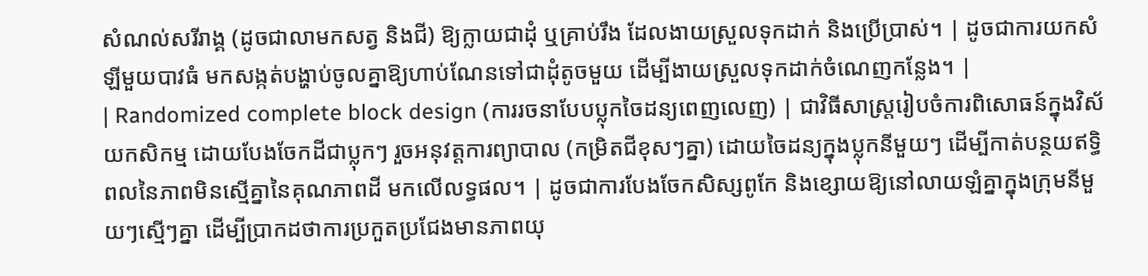សំណល់សរីរាង្គ (ដូចជាលាមកសត្វ និងជី) ឱ្យក្លាយជាដុំ ឬគ្រាប់រឹង ដែលងាយស្រួលទុកដាក់ និងប្រើប្រាស់។ | ដូចជាការយកសំឡីមួយបាវធំ មកសង្កត់បង្ហាប់ចូលគ្នាឱ្យហាប់ណែនទៅជាដុំតូចមួយ ដើម្បីងាយស្រួលទុកដាក់ចំណេញកន្លែង។ |
| Randomized complete block design (ការរចនាបែបប្លុកចៃដន្យពេញលេញ) | ជាវិធីសាស្ត្ររៀបចំការពិសោធន៍ក្នុងវិស័យកសិកម្ម ដោយបែងចែកដីជាប្លុកៗ រួចអនុវត្តការព្យាបាល (កម្រិតជីខុសៗគ្នា) ដោយចៃដន្យក្នុងប្លុកនីមួយៗ ដើម្បីកាត់បន្ថយឥទ្ធិពលនៃភាពមិនស្មើគ្នានៃគុណភាពដី មកលើលទ្ធផល។ | ដូចជាការបែងចែកសិស្សពូកែ និងខ្សោយឱ្យនៅលាយឡំគ្នាក្នុងក្រុមនីមួយៗស្មើៗគ្នា ដើម្បីប្រាកដថាការប្រកួតប្រជែងមានភាពយុ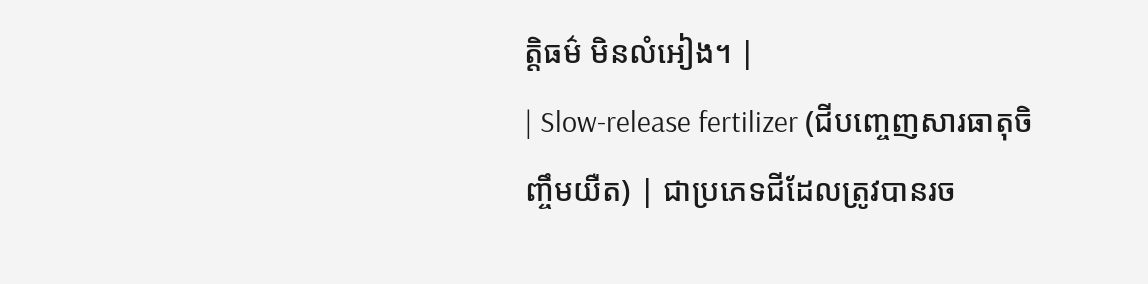ត្តិធម៌ មិនលំអៀង។ |
| Slow-release fertilizer (ជីបញ្ចេញសារធាតុចិញ្ចឹមយឺត) | ជាប្រភេទជីដែលត្រូវបានរច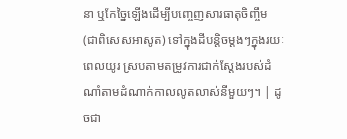នា ឬកែច្នៃឡើងដើម្បីបញ្ចេញសារធាតុចិញ្ចឹម (ជាពិសេសអាសូត) ទៅក្នុងដីបន្តិចម្តងៗក្នុងរយៈពេលយូរ ស្របតាមតម្រូវការជាក់ស្តែងរបស់ដំណាំតាមដំណាក់កាលលូតលាស់នីមួយៗ។ | ដូចជា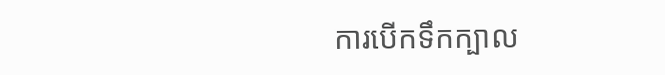ការបើកទឹកក្បាល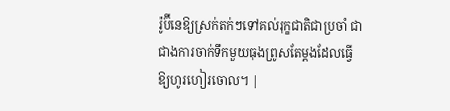រ៉ូប៊ីនេឱ្យស្រក់តក់ៗទៅគល់រុក្ខជាតិជាប្រចាំ ជាជាងការចាក់ទឹកមួយធុងព្រូសតែម្តងដែលធ្វើឱ្យហូរហៀរចោល។ |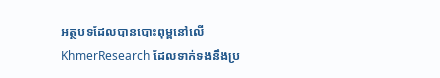អត្ថបទដែលបានបោះពុម្ពនៅលើ KhmerResearch ដែលទាក់ទងនឹងប្រ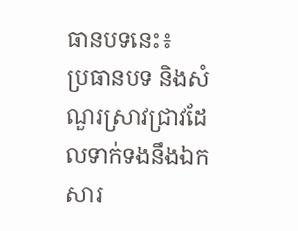ធានបទនេះ៖
ប្រធានបទ និងសំណួរស្រាវជ្រាវដែលទាក់ទងនឹងឯកសារ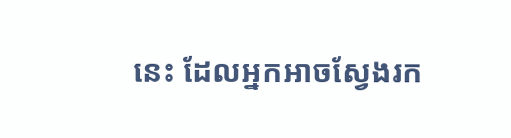នេះ ដែលអ្នកអាចស្វែងរក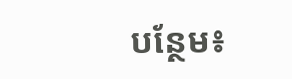បន្ថែម៖